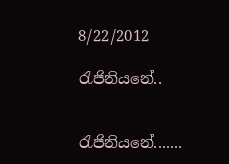8/22/2012

රැජිනියනේ..


රැජිනියනේ.......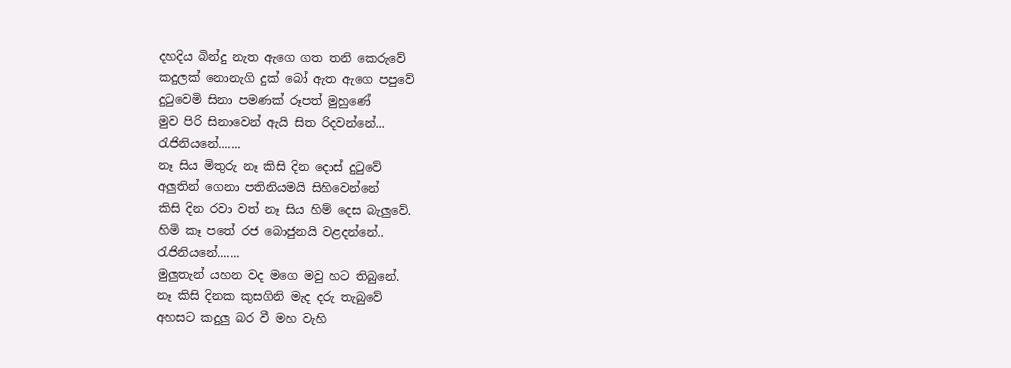දහදිය බින්දු නැත ඇගෙ ගත තනි කෙරුවේ
කදුලක් නොනැගි දුක් බෝ ඇත ඇගෙ පපුවේ
දුටුවෙමි සිනා පමණක් රූපත් මුහුණේ
මුව පිරි සිනාවෙන් ඇයි සිත රිදවන්නේ...
රැජිනියනේ.......
නෑ සිය මිතුරු නෑ කිසි දින දොස් දුටුවේ
අලුතින් ගෙනා පතිනියමයි සිහිවෙන්නේ
කිසි දින රවා වත් නෑ සිය හිම් දෙස බැලුවේ.
හිමි කෑ පතේ රජ බොජුනයි වළදන්නේ..
රැජිනියනේ.......
මුලුතැන් යහන වද මගෙ මවු හට තිබුනේ.
නෑ කිසි දිනක කුසගිනි මැද දරු තැබුවේ
අහසට කදුලු බර වී මහ වැහි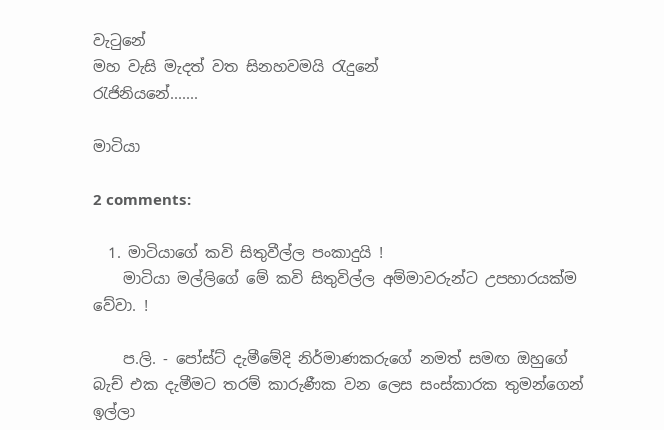වැටුනේ
මහ වැසි මැදත් වත සිනහවමයි රැදුනේ
රැජිනියනේ.......

මාටියා

2 comments:

  1. මාටියාගේ කවි සිතුවීල්ල පංකාදුයි !
    මාටියා මල්ලිගේ මේ කවි සිතුවිල්ල අම්මාවරුන්ට උපහාරයක්ම වේවා. !

    ප.ලි. - පෝස්ට් දැමීමේදි නිර්මාණකරුගේ නමත් සමඟ ඔහුගේ බැච් එක දැමීමට තරම් කාරුණීක වන ලෙස සංස්කාරක තුමන්ගෙන් ඉල්ලා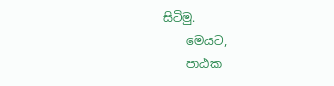සිටිමු.
    මෙයට,
    පාඨක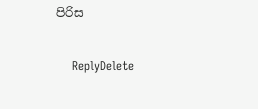පිරිස

    ReplyDelete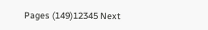Pages (149)12345 Next